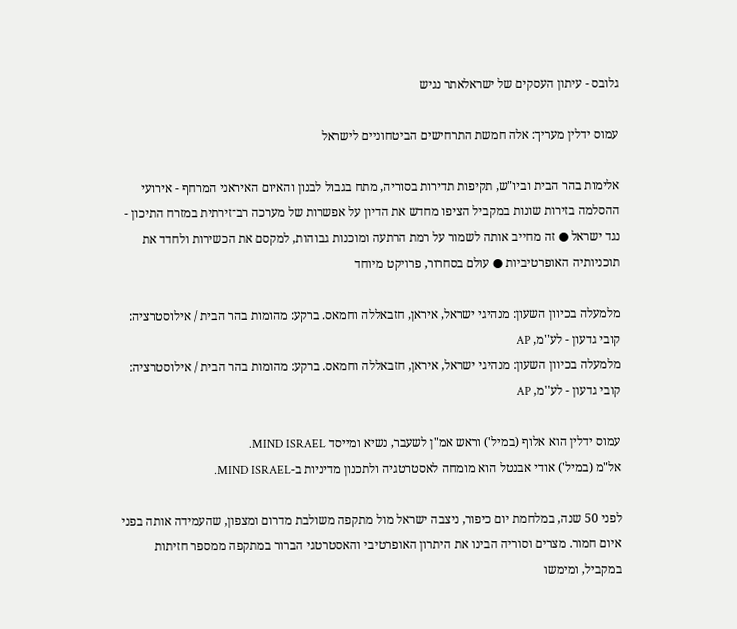גלובס - עיתון העסקים של ישראלאתר נגיש

עמוס ידלין מעריך: אלה חמשת התרחישים הביטחוניים לישראל

אלימות בהר הבית וביו"ש, תקיפות תדירות בסוריה, מתח בגבול לבנון והאיום האיראני המרחף - אירועי ההסלמה בזירות שונות במקביל הציפו מחדש את הדיון על אפשרות של מערכה רב־זירתית במזרח התיכון - נגד ישראל ● זה מחייב אותה לשמור על רמת הרתעה ומוכנות גבוהות, למקסם את הכשירות ולחדד את תוכניותיה האופרטיביות ● עולם בסחרור, פרויקט מיוחד

מלמעלה בכיוון השעון: מנהיגי ישראל, איראן, חזבאללה וחמאס. ברקע: מהומות בהר הבית / אילוסטרציה: קובי גדעון - לע''מ, AP
מלמעלה בכיוון השעון: מנהיגי ישראל, איראן, חזבאללה וחמאס. ברקע: מהומות בהר הבית / אילוסטרציה: קובי גדעון - לע''מ, AP

עמוס ידלין הוא אלוף (במיל') וראש אמ"ן לשעבר, נשיא ומייסד MIND ISRAEL.
אל"מ (במיל') אודי אבנטל הוא מומחה לאסטרטגיה ולתכנון מדיניות ב-MIND ISRAEL.

לפני 50 שנה, במלחמת יום כיפור, ניצבה ישראל מול מתקפה משולבת מדרום ומצפון, שהעמידה אותה בפני איום חמור. מצרים וסוריה הבינו את היתרון האופרטיבי והאסטרטגי הברור במתקפה ממספר חזיתות במקביל, ומימשו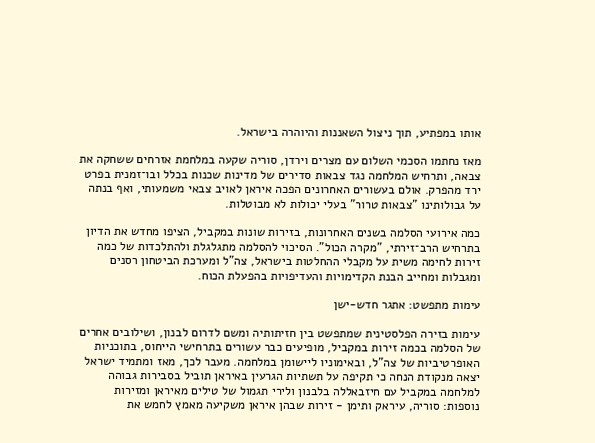אותו במפתיע, תוך ניצול השאננות והיוהרה בישראל.

מאז נחתמו הסכמי השלום עם מצרים וירדן, סוריה שקעה במלחמת אזרחים ששחקה את צבאה, ותרחיש המלחמה נגד צבאות סדירים של מדינות שכנות בכלל ובו־זמנית בפרט ירד מהפרק. אולם בעשורים האחרונים הפכה איראן לאויב צבאי משמעותי, ואף בנתה על גבולותינו "צבאות טרור" בעלי יכולות לא מבוטלות.

כמה אירועי הסלמה בשנים האחרונות, בזירות שונות במקביל, הציפו מחדש את הדיון בתרחיש הרב־זירתי, "מקרה הכול". הסיכוי להסלמה מתגלגלת ולהתלכדות של כמה זירות לחימה משית על מקבלי ההחלטות בישראל, צה"ל ומערכת הביטחון רסנים ומגבלות ומחייב הבנת הקדימויות והעדיפויות בהפעלת הכוח.

עימות מתפשט: אתגר חדש-ישן

עימות בזירה הפלסטינית שמתפשט בין חזיתותיה ומשם לדרום לבנון, ושילובים אחרים של הסלמה בכמה זירות במקביל, מופיעים כבר עשורים בתרחישי הייחוס, בתוכניות האופרטיביות של צה"ל, ובאימוניו ליישומן במלחמה. מעבר לכך, מאז ומתמיד ישראל יצאה מנקודת הנחה כי תקיפה על תשתיות הגרעין באיראן תוביל בסבירות גבוהה למלחמה במקביל עם חיזבאללה בלבנון ולירי תגמול של טילים מאיראן ומזירות נוספות: סוריה, עיראק ותימן - זירות שבהן איראן משקיעה מאמץ לחמש את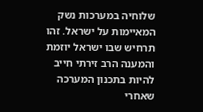שלוחיה במערכות נשק המאיימות על ישראל. זהו תרחיש שבו ישראל יוזמת והמענה הרב זירתי חייב להיות בתכנון המערכה שאחרי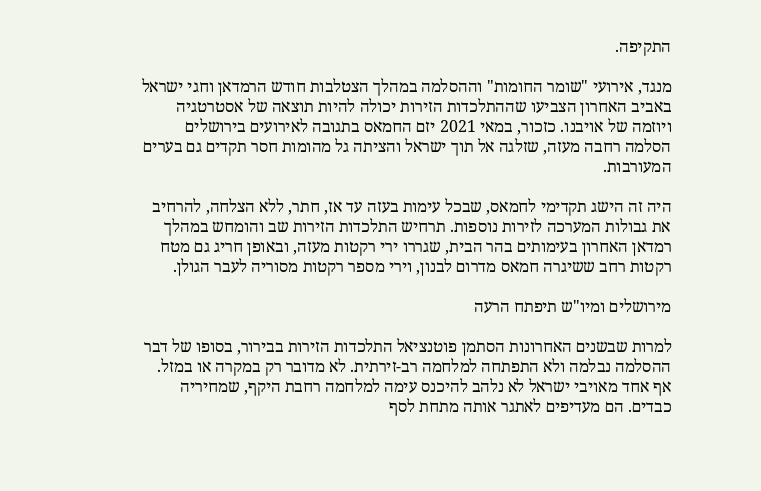התקיפה.

מנגד, אירועי "שומר החומות" וההסלמה במהלך הצטלבות חודש הרמדאן וחגי ישראל באביב האחרון הצביעו שההתלכדות הזירות יכולה להיות תוצאה של אסטרטגיה ויוזמה של אויבנו. כזכור, במאי 2021 יזם החמאס בתגובה לאירועים בירושלים הסלמה רחבה מעזה, שזלגה אל תוך ישראל והציתה גל מהומות חסר תקדים גם בערים המעורבות.

היה זה הישג תקדימי לחמאס, שבכל עימות בעזה עד אז, חתר, ללא הצלחה, להרחיב את גבולות המערכה לזירות נוספות. תרחיש התלכדות הזירות שב והומחש במהלך רמדאן האחרון בעימותים בהר הבית, שגררו ירי רקטות מעזה, ובאופן חריג גם מטח רקטות רחב ששיגרה חמאס מדרום לבנון, וירי מספר רקטות מסוריה לעבר הגולן.

מירושלים ומיו"ש תיפתח הרעה

למרות שבשנים האחרונות הסתמן פוטנציאל התלכדות הזירות בבירור, בסופו של דבר ההסלמה נבלמה ולא התפתחה למלחמה רב-זירתית. לא מדובר רק במקרה או במזל. אף אחד מאויבי ישראל לא נלהב להיכנס עימה למלחמה רחבת היקף, שמחיריה כבדים. הם מעדיפים לאתגר אותה מתחת לסף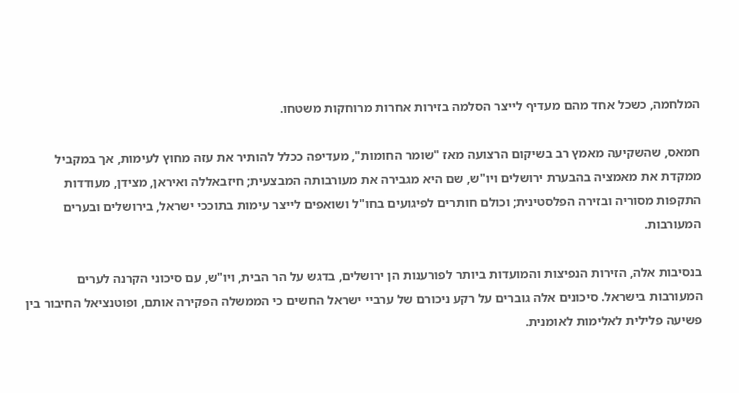המלחמה, כשכל אחד מהם מעדיף לייצר הסלמה בזירות אחרות מרוחקות משטחו.

חמאס, שהשקיעה מאמץ רב בשיקום הרצועה מאז "שומר החומות", מעדיפה ככלל להותיר את עזה מחוץ לעימות, אך במקביל ממקדת את מאמציה בהבערת ירושלים ויו"ש, שם היא מגבירה את מעורבותה המבצעית; חיזבאללה ואיראן, מצידן, מעודדות התקפות מסוריה ובזירה הפלסטינית; וכולם חותרים לפיגועים בחו"ל ושואפים לייצר עימות בתוככי ישראל, בירושלים ובערים המעורבות.

בנסיבות אלה, הזירות הנפיצות והמועדות ביותר לפורענות הן ירושלים, בדגש על הר הבית, ויו"ש, עם סיכוני הקרנה לערים המעורבות בישראל. סיכונים אלה גוברים על רקע ניכורם של ערביי ישראל החשים כי הממשלה הפקירה אותם, ופוטנציאל החיבור בין פשיעה פלילית לאלימות לאומנית.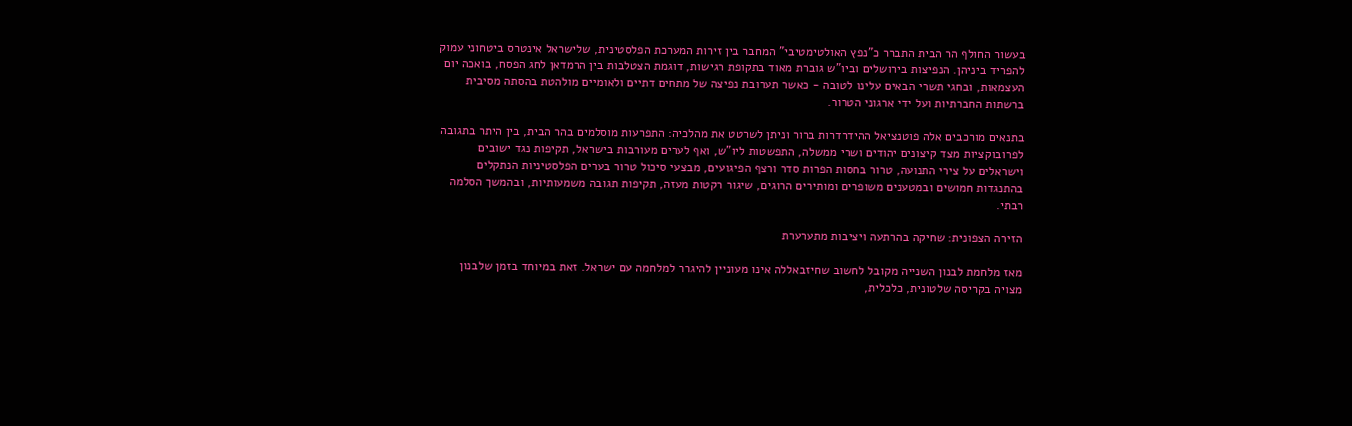בעשור החולף הר הבית התברר כ"נפץ האולטימטיבי" המחבר בין זירות המערכת הפלסטינית, שלישראל אינטרס ביטחוני עמוק להפריד ביניהן. הנפיצות בירושלים וביו"ש גוברת מאוד בתקופת רגישות, דוגמת הצטלבות בין הרמדאן לחג הפסח, בואכה יום העצמאות, ובחגי תשרי הבאים עלינו לטובה - כאשר תערובת נפיצה של מתחים דתיים ולאומיים מולהטת בהסתה מסיבית ברשתות החברתיות ועל ידי ארגוני הטרור.

בתנאים מורכבים אלה פוטנציאל ההידרדרות ברור וניתן לשרטט את מהלכיה: התפרעות מוסלמים בהר הבית, בין היתר בתגובה לפרובוקציות מצד קיצונים יהודים ושרי ממשלה, התפשטות ליו"ש, ואף לערים מעורבות בישראל, תקיפות נגד ישובים וישראלים על צירי התנועה, טרור בחסות הפרות סדר ורצף הפיגועים, מבצעי סיכול טרור בערים הפלסטיניות הנתקלים בהתנגדות חמושים ובמטענים משופרים ומותירים הרוגים, שיגור רקטות מעזה, תקיפות תגובה משמעותיות, ובהמשך הסלמה רבתי.

הזירה הצפונית: שחיקה בהרתעה ויציבות מתערערת

מאז מלחמת לבנון השנייה מקובל לחשוב שחיזבאללה אינו מעוניין להיגרר למלחמה עם ישראל. זאת במיוחד בזמן שלבנון מצויה בקריסה שלטונית, כלכלית,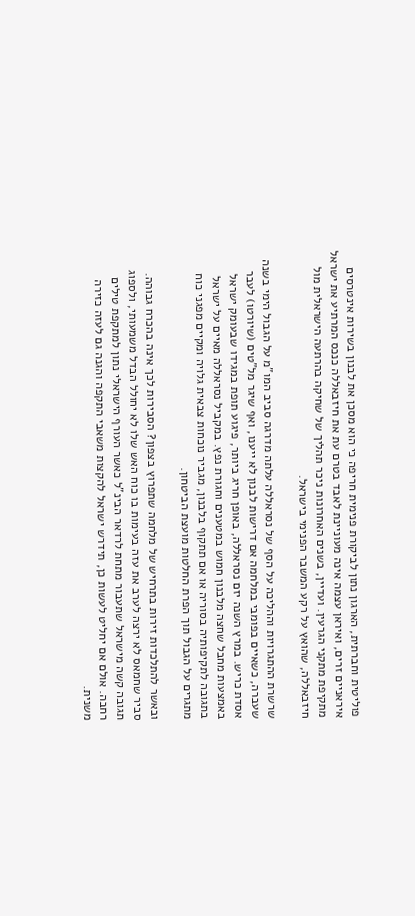פוליטית וחברתית, הארגון נתון לביקורת פנימית חריפה כי הוא מסכן את לבנון בשירות אינטרסים איראניים זרים, ואיראן עצמה אינה מעוניינת לאבד בטרם עת את חיזבאללה כנכס המרתיע את ישראל מתקיפת מתקני הגרעין. ועדיין, בשנים האחרונות ניכר תהליך של שחיקה בהרתעה הישראלית מול חיזבאללה, שהואץ על רקע המשבר הפנימי בישראל.

שרשרת ההתגרויות וההליכה על הסף של נסראללה עלתה מדרגה סביב המו"מ על הגבול הימי בשנה שעברה, כשאיים בפומבי במלחמה אם דרישות לבנון לא ייענו, ואף שיגר מל"טים (שיורטו) לעבר אסדת כריש. במרץ השנה יזם נסראללה, באופן חריג ביותר, פיגוע תופת במגידו שבעומק ישראל באמצעות מחבל שחצה מלבנון חמוש במטענים וחגורת נפץ. במקביל נסראללה מאיים על ישראל בתגובה לתקיפותיה בסוריה או אם תתקוף בלבנון, מגביר נוכחות צבאית גלויה ומקיים מפגני כוח מתגרים על הגבול תוך הפרת החלטות מועצת הביטחון.

ובאשר להתלכדות זירות בתרחיש של מלחמה שתפרוץ בצפון? הסבירות לכך אינה בהכרח גבוהה. סביר שחמאס לא ירצה לערב את עזה בעימות בו כוח האש שלו לא יחולל הבדל משמעותי, ולספוג תגובה קשה מישראל שתעבור מתחת לרדאר הבינ"ל כאשר העורף הישראלי נתון למתקפת טילים רחבה. אולם אם יחליט לעשות כן, תידרש ישראל להקצות משאבי התקפה והגנה גם לעזה כזירה משנית.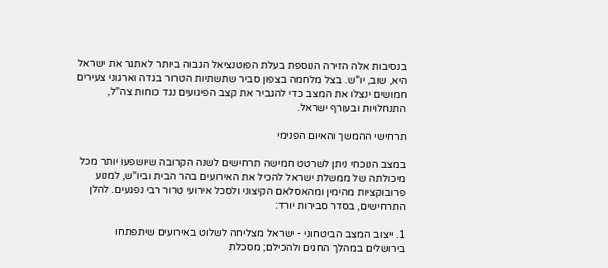בנסיבות אלה הזירה הנוספת בעלת הפוטנציאל הגבוה ביותר לאתגר את ישראל היא, שוב, יו"ש. בצל מלחמה בצפון סביר שתשתיות הטרור בגדה וארגוני צעירים חמושים ינצלו את המצב כדי להגביר את קצב הפיגועים נגד כוחות צה"ל, התנחלויות ובעורף ישראל.

תרחישי ההמשך והאיום הפנימי

במצב הנוכחי ניתן לשרטט חמישה תרחישים לשנה הקרובה שיושפעו יותר מכל מיכולתה של ממשלת ישראל להכיל את האירועים בהר הבית וביו"ש, למנוע פרובוקציות מהימין ומהאסלאם הקיצוני ולסכל אירועי טרור רבי נפגעים. להלן התרחישים, בסדר סבירות יורד:

1. ייצוב המצב הביטחוני - ישראל מצליחה לשלוט באירועים שיתפתחו בירושלים במהלך החגים ולהכילם; מסכלת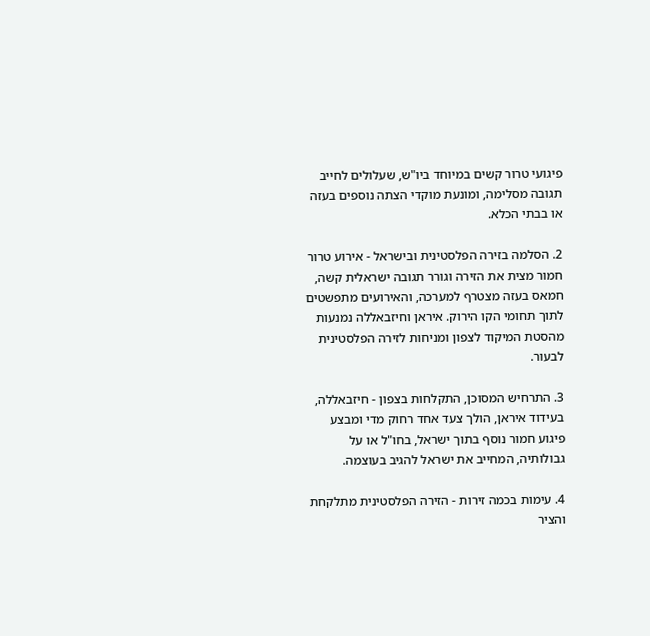פיגועי טרור קשים במיוחד ביו"ש, שעלולים לחייב תגובה מסלימה, ומונעת מוקדי הצתה נוספים בעזה או בבתי הכלא.

2. הסלמה בזירה הפלסטינית ובישראל - אירוע טרור חמור מצית את הזירה וגורר תגובה ישראלית קשה, חמאס בעזה מצטרף למערכה, והאירועים מתפשטים לתוך תחומי הקו הירוק. איראן וחיזבאללה נמנעות מהסטת המיקוד לצפון ומניחות לזירה הפלסטינית לבעור.

3. התרחיש המסוכן, התקלחות בצפון - חיזבאללה, בעידוד איראן, הולך צעד אחד רחוק מדי ומבצע פיגוע חמור נוסף בתוך ישראל, בחו"ל או על גבולותיה, המחייב את ישראל להגיב בעוצמה.

4. עימות בכמה זירות - הזירה הפלסטינית מתלקחת והציר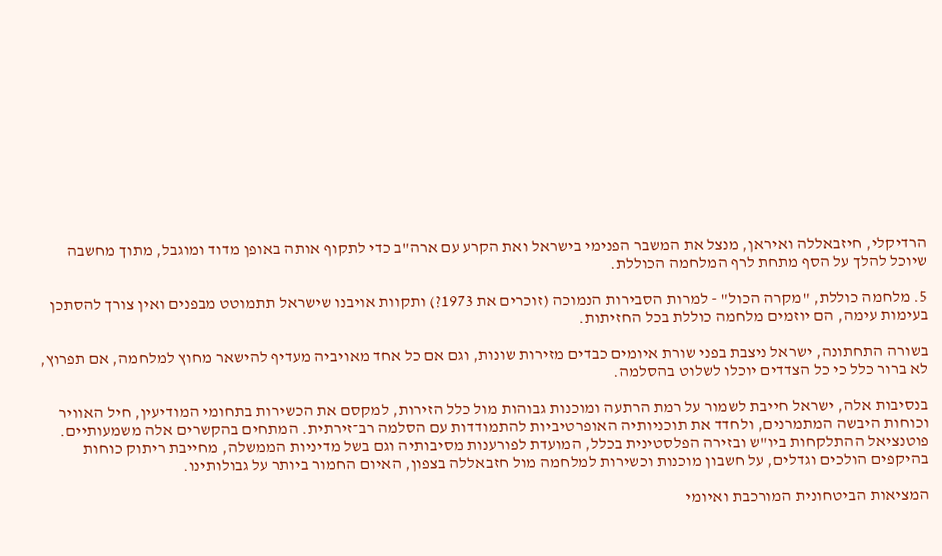הרדיקלי, חיזבאללה ואיראן, מנצל את המשבר הפנימי בישראל ואת הקרע עם ארה"ב כדי לתקוף אותה באופן מדוד ומוגבל, מתוך מחשבה שיוכל להלך על הסף מתחת לרף המלחמה הכוללת.

5. מלחמה כוללת, "מקרה הכול" - למרות הסבירות הנמוכה (זוכרים את 1973?) ותקוות אויבנו שישראל תתמוטט מבפנים ואין צורך להסתכן בעימות עימה, הם יוזמים מלחמה כוללת בכל החזיתות.

בשורה התחתונה, ישראל ניצבת בפני שורת איומים כבדים מזירות שונות, וגם אם כל אחד מאויביה מעדיף להישאר מחוץ למלחמה, אם תפרוץ, לא ברור כלל כי כל הצדדים יוכלו לשלוט בהסלמה.

בנסיבות אלה, ישראל חייבת לשמור על רמת הרתעה ומוכנות גבוהות מול כלל הזירות, למקסם את הכשירות בתחומי המודיעין, חיל האוויר וכוחות היבשה המתמרנים, ולחדד את תוכניותיה האופרטיביות להתמודדות עם הסלמה רב־זירתית. המתחים בהקשרים אלה משמעותיים. פוטנציאל ההתלקחות ביו"ש ובזירה הפלסטינית בכלל, המועדת לפורענות מסיבותיה וגם בשל מדיניות הממשלה, מחייבת ריתוק כוחות בהיקפים הולכים וגדלים, על חשבון מוכנות וכשירות למלחמה מול חזבאללה בצפון, האיום החמור ביותר על גבולותינו.

המציאות הביטחונית המורכבת ואיומי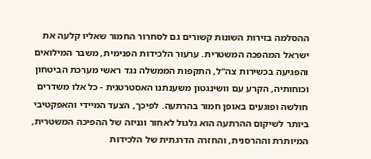ההסלמה בזירות השונות קשורים גם לסחרור החמור שאליו קלעה את ישראל המהפכה המשטרית. ערעור הלכידות הפנימית, משבר המילואים והפגיעה בכשירות צה"ל, התקפות הממשלה נגד ראשי מערכת הביטחון וכוחותיה, הקרע עם וושינגטון משענתנו האסטרטגית - כל אלו משדרים חולשה ופוגעים באופן חמור בהרתעה. לפיכך, הצעד המיידי והאפקטיבי ביותר לשיקום ההרתעה הוא גלגול לאחור וגניזה של ההפיכה המשטרית, המיותרת וההרסנית, והחזרה הדרגתית של הלכידות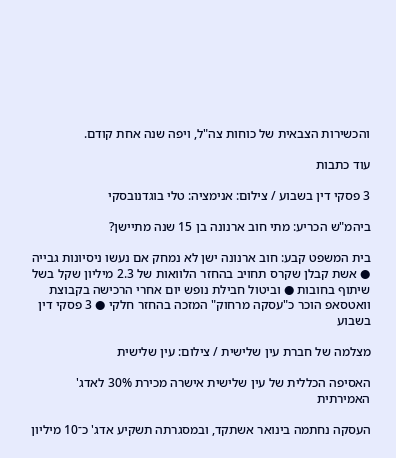והכשירות הצבאית של כוחות צה"ל, ויפה שנה אחת קודם.

עוד כתבות

3 פסקי דין בשבוע / צילום: אנימציה: טלי בוגדנובסקי

ביהמ"ש הכריע: מתי חוב ארנונה בן 15 שנה מתיישן?

בית המשפט קבע: חוב ארנונה ישן לא נמחק אם נעשו ניסיונות גבייה ● אשת קבלן שקרס תחויב בהחזר הלוואות של 2.3 מיליון שקל בשל שיתוף בחובות ● וביטול חבילת נופש יום אחרי הרכישה בקבוצת וואטסאפ הוכר כ"עסקה מרחוק" המזכה בהחזר חלקי ● 3 פסקי דין בשבוע

מצלמה של חברת עין שלישית / צילום: עין שלישית

האסיפה הכללית של עין שלישית אישרה מכירת 30% לאדג' האמירתית

העסקה נחתמה בינואר אשתקד, ובמסגרתה תשקיע אדג' כ־10 מיליון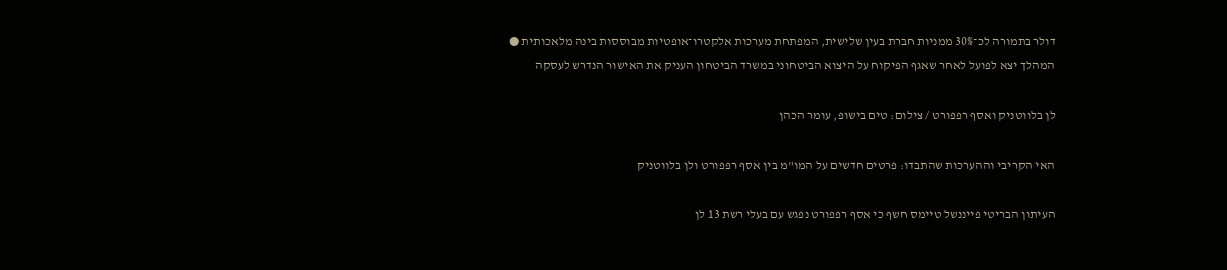דולר בתמורה לכ־30% ממניות חברת בעין שלישית, המפתחת מערכות אלקטרו־אופטיות מבוססות בינה מלאכותית ● המהלך יצא לפועל לאחר שאגף הפיקוח על היצוא הביטחוני במשרד הביטחון העניק את האישור הנדרש לעסקה

לן בלווטניק ואסף רפפורט / צילום: טים בישופ, עומר הכהן

האי הקריבי וההערכות שהתבדו: פרטים חדשים על המו"מ בין אסף רפפורט ולן בלווטניק

העיתון הבריטי פייננשל טיימס חשף כי אסף רפפורט נפגש עם בעלי רשת 13 לן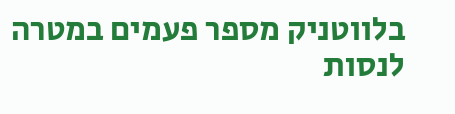בלווטניק מספר פעמים במטרה לנסות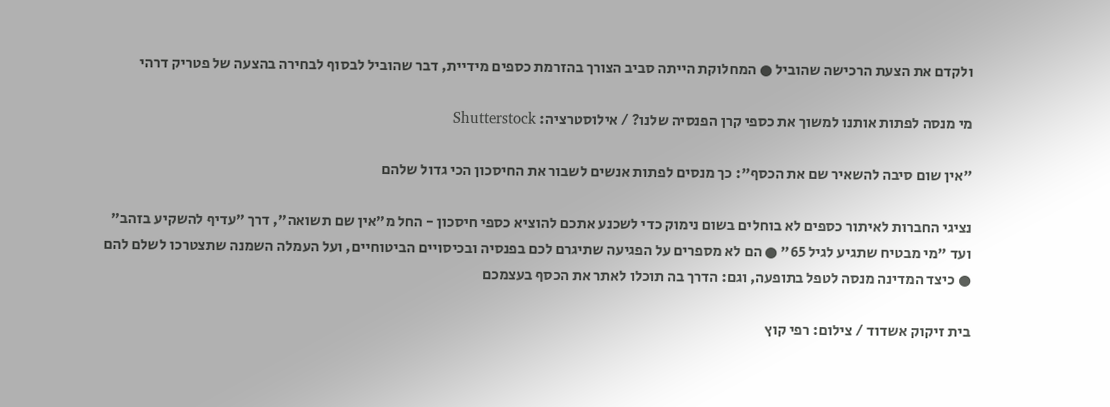ולקדם את הצעת הרכישה שהוביל ● המחלוקת הייתה סביב הצורך בהזרמת כספים מידיית, דבר שהוביל לבסוף לבחירה בהצעה של פטריק דרהי

מי מנסה לפתות אותנו למשוך את כספי קרן הפנסיה שלנו? / אילוסטרציה: Shutterstock

"אין שום סיבה להשאיר שם את הכסף": כך מנסים לפתות אנשים לשבור את החיסכון הכי גדול שלהם

נציגי החברות לאיתור כספים לא בוחלים בשום נימוק כדי לשכנע אתכם להוציא כספי חיסכון - החל מ"אין שם תשואה", דרך "עדיף להשקיע בזהב" ועד "מי מבטיח שתגיע לגיל 65" ● הם לא מספרים על הפגיעה שתיגרם לכם בפנסיה ובכיסויים הביטוחיים, ועל העמלה השמנה שתצטרכו לשלם להם ● כיצד המדינה מנסה לטפל בתופעה, וגם: הדרך בה תוכלו לאתר את הכסף בעצמכם

בית זיקוק אשדוד / צילום: רפי קוץ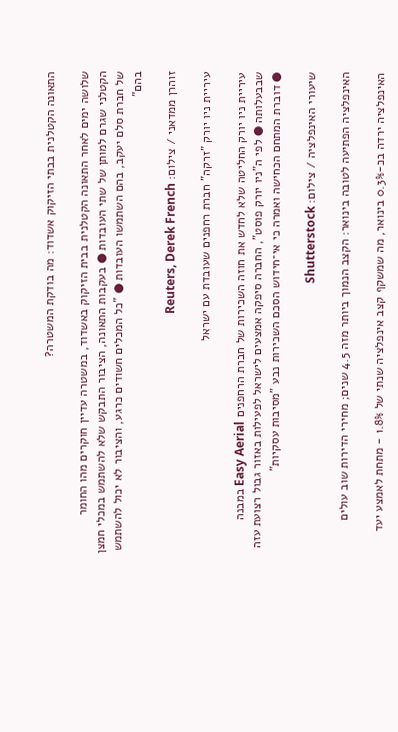התאונה הקטלנית בבתי הזיקוק אשדוד: מה בודקת המשטרה?

שלושה ימים לאחר התאונה הקטלנית בבית הזיקוק באשדוד, במשטרה עדיין חוקרים מהו החומר הקטלני שגרם למותן של שתי העובדות ● בעקבות התאונה, הציבור התבקש שלא להשתמש במכלי חמצן של חברת סלם יעקב, בהם השתמשו העובדות ● "כל המכלים חשודים כרגע, והציבור לא יכול להשתמש בהם"

זוהרן ממדאני / צילום: Reuters, Derek French

עיריית ניו יורק "זרקה" חברת רחפנים שעובדת עם ישראל

עיריית ניו יורק החליטה שלא לחדש את חוזה השכירות של חברת הרחפנים Easy Aerial במבנה שבבעלותה ● לפי ה"ניו יורק פוסט", החברה סיפקה אמצעים לישראל לפעילות באזור גבול רצועת עזה ● דוברת המתחם הכחישה ואמרה כי אי־חידוש הסכם השכירות נבע "מסיבות עסקיות"

שיעורי האינפלציה / צילום: Shutterstock

האינפלציה הפתיעה לטובה בינואר: הקצב הנמוך ביותר מזה 4.5 שנים; מחירי הדירות שוב עולים

האינפלציה ירדה בכ-0.3% בינואר, מה שמשקף קצב אינפלציה שנתי של 1.8% - מתחת לאמצע יעד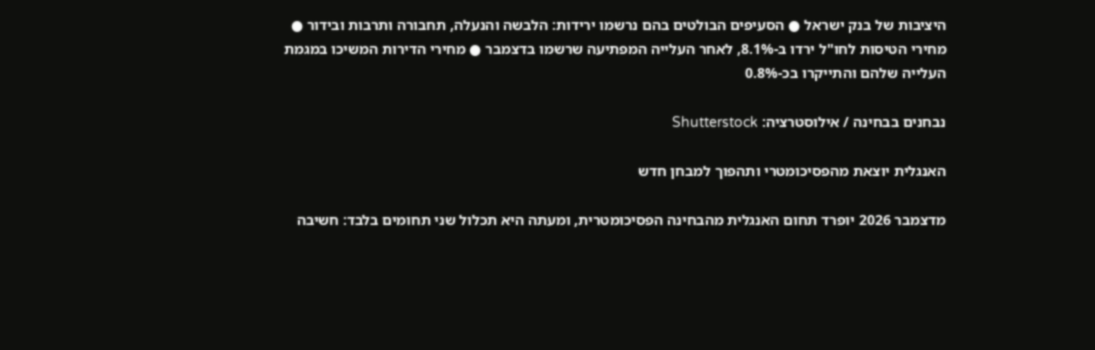היציבות של בנק ישראל ● הסעיפים הבולטים בהם נרשמו ירידות: הלבשה והנעלה, תחבורה ותרבות ובידור ● מחירי הטיסות לחו"ל ירדו ב-8.1%, לאחר העלייה המפתיעה שרשמו בדצמבר ● מחירי הדירות המשיכו במגמת העלייה שלהם והתייקרו בכ-0.8%

נבחנים בבחינה / אילוסטרציה: Shutterstock

האנגלית יוצאת מהפסיכומטרי ותהפוך למבחן חדש

מדצמבר 2026 יופרד תחום האנגלית מהבחינה הפסיכומטרית, ומעתה היא תכלול שני תחומים בלבד: חשיבה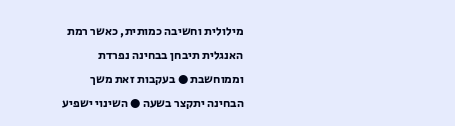מילולית וחשיבה כמותית, כאשר רמת האנגלית תיבחן בבחינה נפרדת וממוחשבת ● בעקבות זאת משך הבחינה יתקצר בשעה ● השינוי ישפיע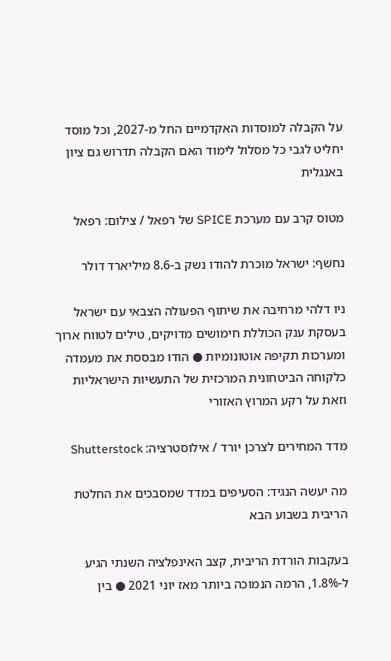על הקבלה למוסדות האקדמיים החל מ-2027, וכל מוסד יחליט לגבי כל מסלול לימוד האם הקבלה תדרוש גם ציון באנגלית

מטוס קרב עם מערכת SPICE של רפאל / צילום: רפאל

נחשף: ישראל מוכרת להודו נשק ב-8.6 מיליארד דולר

ניו דלהי מרחיבה את שיתוף הפעולה הצבאי עם ישראל בעסקת ענק הכוללת חימושים מדויקים, טילים לטווח ארוך ומערכות תקיפה אוטונומיות ● הודו מבססת את מעמדה כלקוחה הביטחונית המרכזית של התעשיות הישראליות וזאת על רקע המרוץ האזורי

מדד המחירים לצרכן יורד / אילוסטרציה: Shutterstock

מה יעשה הנגיד: הסעיפים במדד שמסבכים את החלטת הריבית בשבוע הבא

בעקבות הורדת הריבית, קצב האינפלציה השנתי הגיע ל-1.8%, הרמה הנמוכה ביותר מאז יוני 2021 ● בין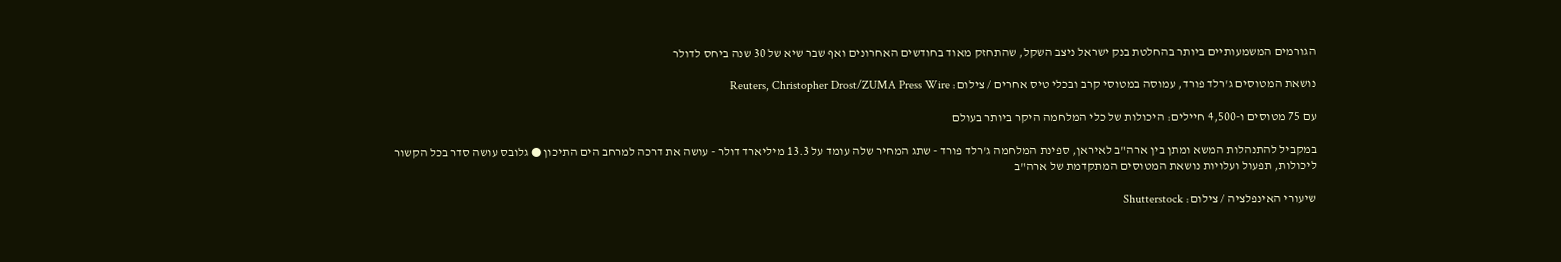הגורמים המשמעותיים ביותר בהחלטת בנק ישראל ניצב השקל, שהתחזק מאוד בחודשים האחרונים ואף שבר שיא של 30 שנה ביחס לדולר

נושאת המטוסים ג'רלד פורד, עמוסה במטוסי קרב ובכלי טיס אחרים / צילום: Reuters, Christopher Drost/ZUMA Press Wire

עם 75 מטוסים ו-4,500 חיילים: היכולות של כלי המלחמה היקר ביותר בעולם

במקביל להתנהלות המשא ומתן בין ארה"ב לאיראן, ספינת המלחמה ג'רלד פורד - שתג המחיר שלה עומד על 13.3 מיליארד דולר - עושה את דרכה למרחב הים התיכון ● גלובס עושה סדר בכל הקשור ליכולות, תפעול ועלויות נושאת המטוסים המתקדמת של ארה"ב

שיעורי האינפלציה / צילום: Shutterstock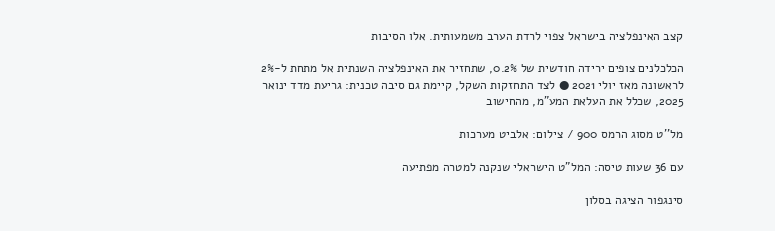קצב האינפלציה בישראל צפוי לרדת הערב משמעותית. אלו הסיבות

הכלכלנים צופים ירידה חודשית של 0.2%, שתחזיר את האינפלציה השנתית אל מתחת ל-2% לראשונה מאז יולי 2021 ● לצד התחזקות השקל, קיימת גם סיבה טכנית: גריעת מדד ינואר 2025, שכלל את העלאת המע"מ, מהחישוב

מל''ט מסוג הרמס 900 / צילום: אלביט מערכות

עם 36 שעות טיסה: המל"ט הישראלי שנקנה למטרה מפתיעה

סינגפור הציגה בסלון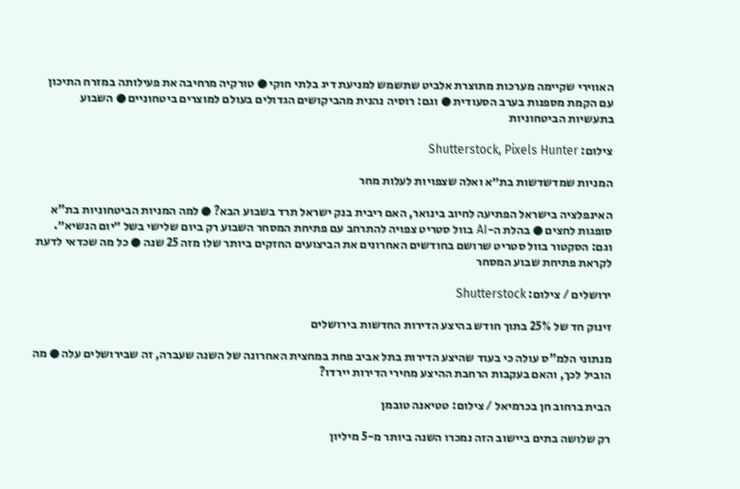האווירי שקיימה מערכות מתוצרת אלביט שתשמש למניעת דיג בלתי חוקי ● טורקיה מרחיבה את פעילותה במזרח התיכון עם הקמת מספנות בערב הסעודית ● וגם: רוסיה נהנית מהביקושים הגדולים בעולם למוצרים ביטחוניים ● השבוע בתעשיות הביטחוניות

צילום: Shutterstock, Pixels Hunter

המניות שמדשדשות בת״א ואלה שצפויות לעלות מחר

האינפלציה בישראל הפתיעה לחיוב בינואר, האם ריבית בנק ישראל תרד בשבוע הבא? ● למה המניות הביטחוניות בת"א סופגות לחצים ● בהלת ה-AI בוול סטריט צפויה להתרחב עם פתיחת המסחר השבוע רק ביום שלישי בשל ״יום הנשיא״. וגם: הסקטור בוול סטריט שרושם בחודשים האחרונים את הביצועים החזקים ביותר שלו מזה 25 שנה ● כל מה שכדאי לדעת לקראת פתיחת שבוע המסחר

ירושלים / צילום: Shutterstock

זינוק חד של 25% בתוך חודש בהיצע הדירות החדשות בירושלים

מנתוני הלמ"ס עולה כי בעוד שהיצע הדירות בתל אביב פחת במחצית האחרונה של השנה שעברה, זה שבירושלים עלה ● מה הוביל לכך, והאם בעקבות הרחבת ההיצע מחירי הדירות יירדו?

הבית ברחוב חן בכרמיאל / צילום: טטיאנה טובמן

רק שלושה בתים ביישוב הזה נמכרו השנה ביותר מ-5 מיליון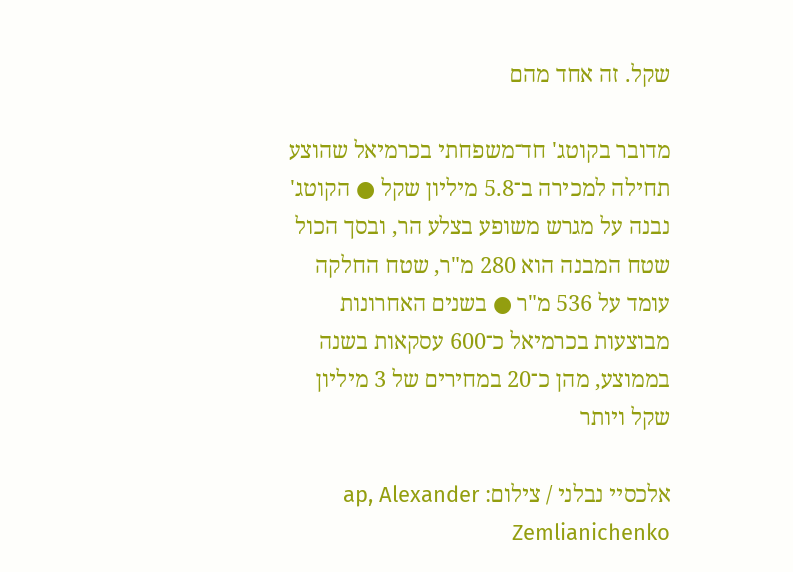שקל. זה אחד מהם

מדובר בקוטג' חד־משפחתי בכרמיאל שהוצע תחילה למכירה ב־5.8 מיליון שקל ● הקוטג' נבנה על מגרש משופע בצלע הר, ובסך הכול שטח המבנה הוא 280 מ"ר, שטח החלקה עומד על 536 מ"ר ● בשנים האחרונות מבוצעות בכרמיאל כ־600 עסקאות בשנה בממוצע, מהן כ־20 במחירים של 3 מיליון שקל ויותר

אלכסיי נבלני / צילום: ap, Alexander Zemlianichenko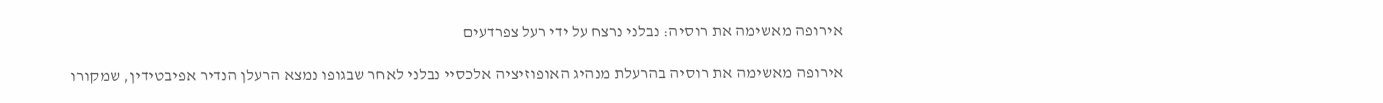אירופה מאשימה את רוסיה: נבלני נרצח על ידי רעל צפרדעים

אירופה מאשימה את רוסיה בהרעלת מנהיג האופוזיציה אלכסיי נבלני לאחר שבגופו נמצא הרעלן הנדיר אפיבטידין, שמקורו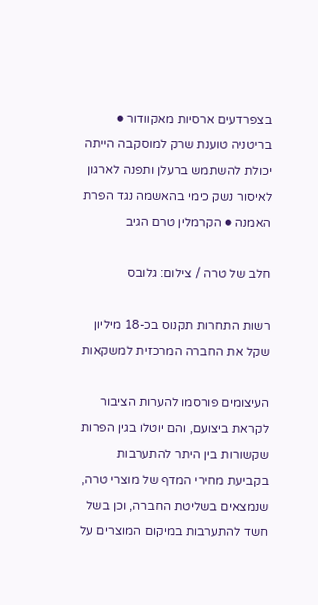בצפרדעים ארסיות מאקוודור ● בריטניה טוענת שרק למוסקבה הייתה יכולת להשתמש ברעלן ותפנה לארגון לאיסור נשק כימי בהאשמה נגד הפרת האמנה ● הקרמלין טרם הגיב

חלב של טרה / צילום: גלובס

רשות התחרות תקנוס בכ-18 מיליון שקל את החברה המרכזית למשקאות

העיצומים פורסמו להערות הציבור לקראת ביצועם, והם יוטלו בגין הפרות שקשורות בין היתר להתערבות בקביעת מחירי המדף של מוצרי טרה, שנמצאים בשליטת החברה, וכן בשל חשד להתערבות במיקום המוצרים על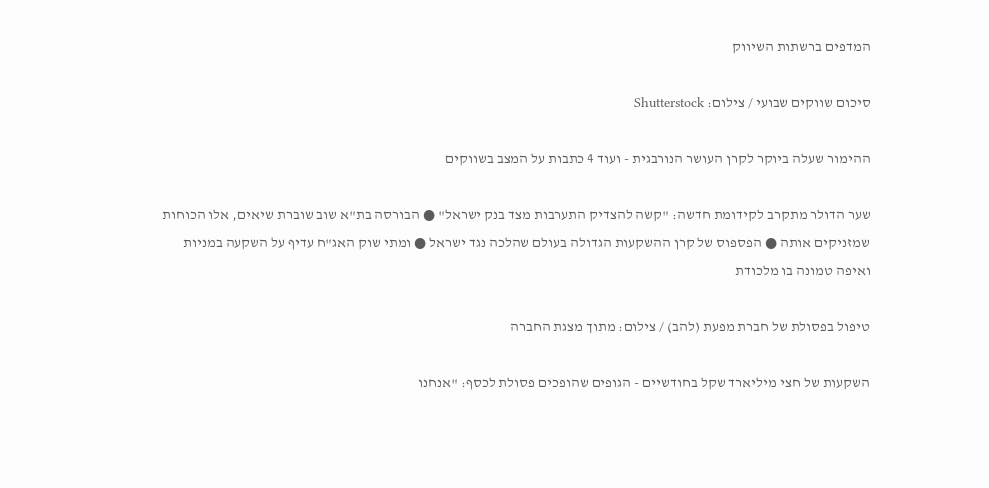המדפים ברשתות השיווק

סיכום שווקים שבועי / צילום: Shutterstock

ההימור שעלה ביוקר לקרן העושר הנורבגית - ועוד 4 כתבות על המצב בשווקים

שער הדולר מתקרב לקידומת חדשה: "קשה להצדיק התערבות מצד בנק ישראל" ● הבורסה בת"א שוב שוברת שיאים, אלו הכוחות שמזניקים אותה ● הפספוס של קרן ההשקעות הגדולה בעולם שהלכה נגד ישראל ● ומתי שוק האג"ח עדיף על השקעה במניות ואיפה טמונה בו מלכודת

טיפול בפסולת של חברת מפעת (להב) / צילום: מתוך מצגת החברה

השקעות של חצי מיליארד שקל בחודשיים - הגופים שהופכים פסולת לכסף: "אנחנו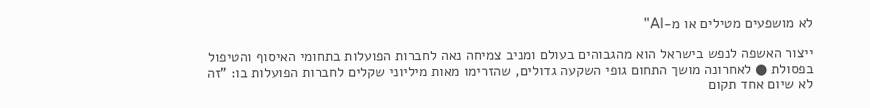לא מושפעים מטילים או מ-AI"

ייצור האשפה לנפש בישראל הוא מהגבוהים בעולם ומניב צמיחה נאה לחברות הפועלות בתחומי האיסוף והטיפול בפסולת ● לאחרונה מושך התחום גופי השקעה גדולים, שהזרימו מאות מיליוני שקלים לחברות הפועלות בו: "זה לא שיום אחד תקום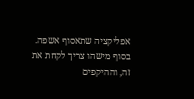אפליקציה שתאסוף אשפה. בסוף מישהו צריך לקחת את זה, וההיקפים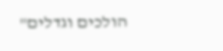הולכים וגדלים"